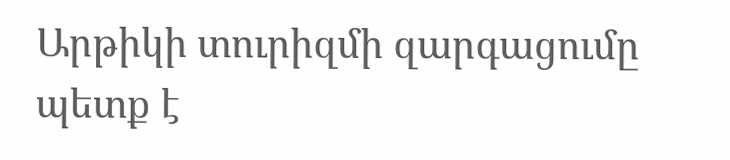Արթիկի տուրիզմի զարգացումը պետք է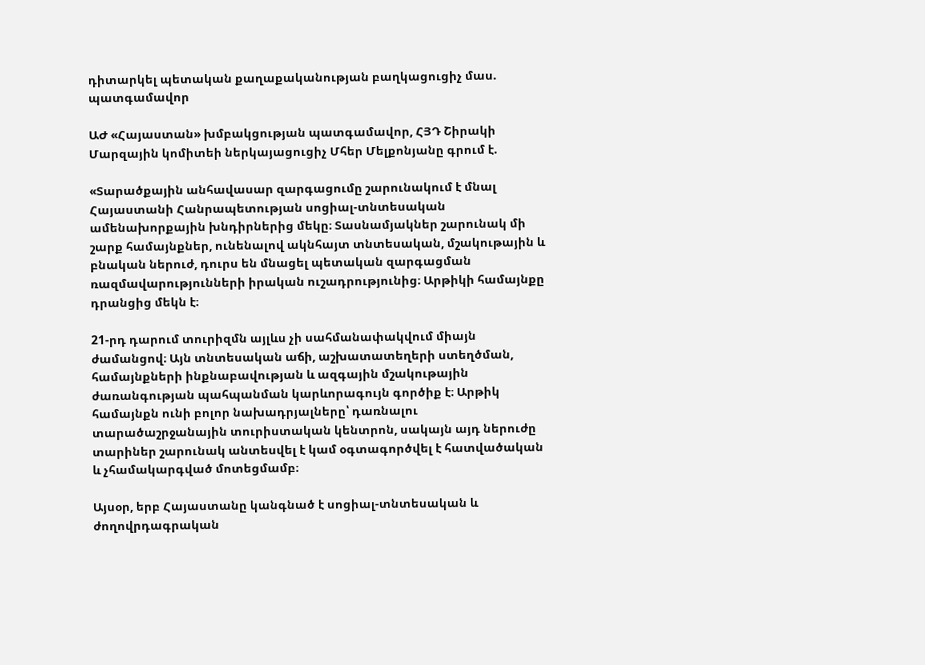դիտարկել պետական քաղաքականության բաղկացուցիչ մաս. պատգամավոր

ԱԺ «Հայաստան» խմբակցության պատգամավոր, ՀՅԴ Շիրակի Մարզային կոմիտեի ներկայացուցիչ Մհեր Մելքոնյանը գրում է.

«Տարածքային անհավասար զարգացումը շարունակում է մնալ Հայաստանի Հանրապետության սոցիալ-տնտեսական ամենախորքային խնդիրներից մեկը։ Տասնամյակներ շարունակ մի շարք համայնքներ, ունենալով ակնհայտ տնտեսական, մշակութային և բնական ներուժ, դուրս են մնացել պետական զարգացման ռազմավարությունների իրական ուշադրությունից։ Արթիկի համայնքը դրանցից մեկն է։

21-րդ դարում տուրիզմն այլևս չի սահմանափակվում միայն ժամանցով։ Այն տնտեսական աճի, աշխատատեղերի ստեղծման, համայնքների ինքնաբավության և ազգային մշակութային ժառանգության պահպանման կարևորագույն գործիք է։ Արթիկ համայնքն ունի բոլոր նախադրյալները՝ դառնալու տարածաշրջանային տուրիստական կենտրոն, սակայն այդ ներուժը տարիներ շարունակ անտեսվել է կամ օգտագործվել է հատվածական և չհամակարգված մոտեցմամբ։

Այսօր, երբ Հայաստանը կանգնած է սոցիալ-տնտեսական և ժողովրդագրական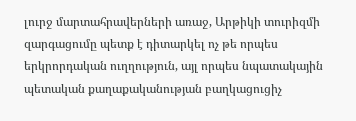լուրջ մարտահրավերների առաջ, Արթիկի տուրիզմի զարգացումը պետք է դիտարկել ոչ թե որպես երկրորդական ուղղություն, այլ որպես նպատակային պետական քաղաքականության բաղկացուցիչ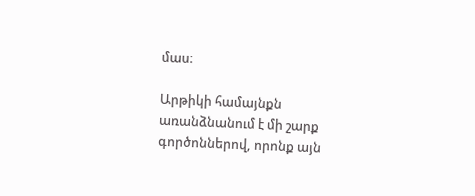մաս։

Արթիկի համայնքն առանձնանում է մի շարք գործոններով, որոնք այն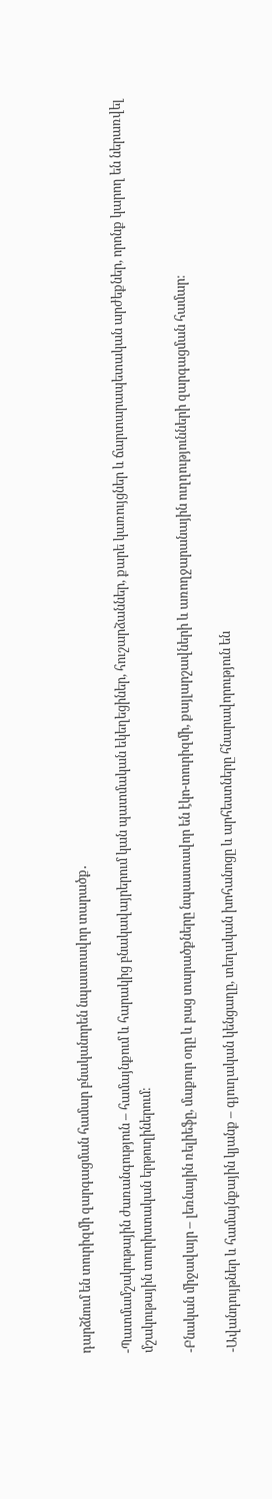դարձնում են տուրիզմի զարգացման համար բնականորեն նպաստավոր տարածք․

-Պատմամշակութային ժառանգություն – համայնքում և հարակից բնակավայրերում կան պատմական եկեղեցիներ, հուշարձաններ, քարե կառույցներ և ճարտարապետական արժեքներ, որոնք կարող են ներառվել մշակութային տուրիստական երթուղիներում։

-Բնական միջավայր – լեռնային ռելիեֆը, մաքուր օդը և բաց տարածքները նպաստավոր են էկո-տուրիզմի, քայլարշավների և առողջարանային ուղղությունների զարգացման համար։

-Ավանդույթներ և համայնքային կյանք – գյուղական կենցաղը, տեղական խոհանոցը և արհեստները հնարավորություն են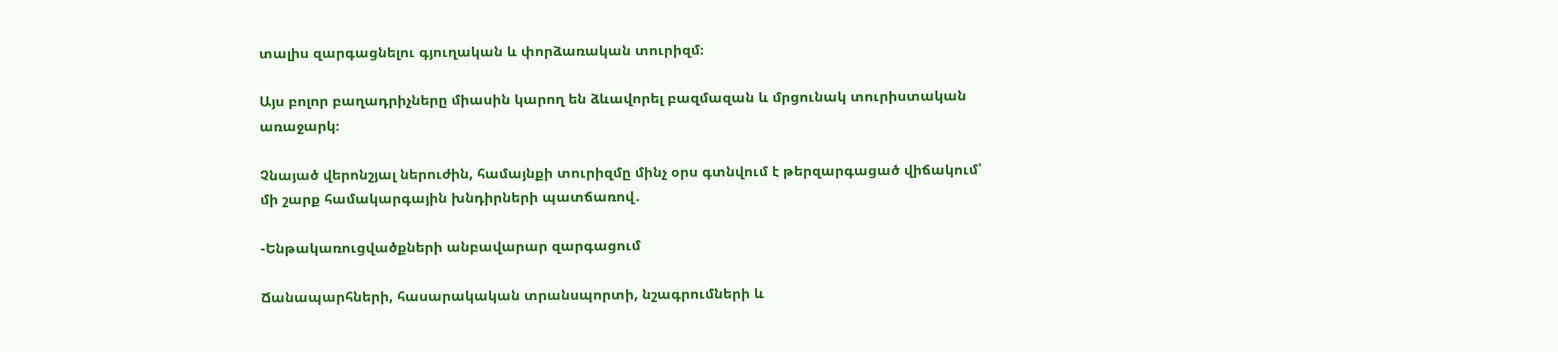տալիս զարգացնելու գյուղական և փորձառական տուրիզմ։

Այս բոլոր բաղադրիչները միասին կարող են ձևավորել բազմազան և մրցունակ տուրիստական առաջարկ։

Չնայած վերոնշյալ ներուժին, համայնքի տուրիզմը մինչ օրս գտնվում է թերզարգացած վիճակում՝ մի շարք համակարգային խնդիրների պատճառով․

-Ենթակառուցվածքների անբավարար զարգացում

Ճանապարհների, հասարակական տրանսպորտի, նշագրումների և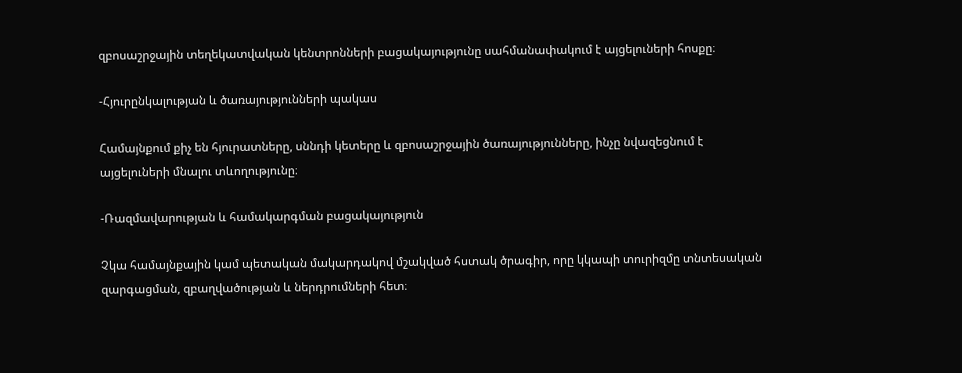զբոսաշրջային տեղեկատվական կենտրոնների բացակայությունը սահմանափակում է այցելուների հոսքը։

-Հյուրընկալության և ծառայությունների պակաս

Համայնքում քիչ են հյուրատները, սննդի կետերը և զբոսաշրջային ծառայությունները, ինչը նվազեցնում է այցելուների մնալու տևողությունը։

-Ռազմավարության և համակարգման բացակայություն

Չկա համայնքային կամ պետական մակարդակով մշակված հստակ ծրագիր, որը կկապի տուրիզմը տնտեսական զարգացման, զբաղվածության և ներդրումների հետ։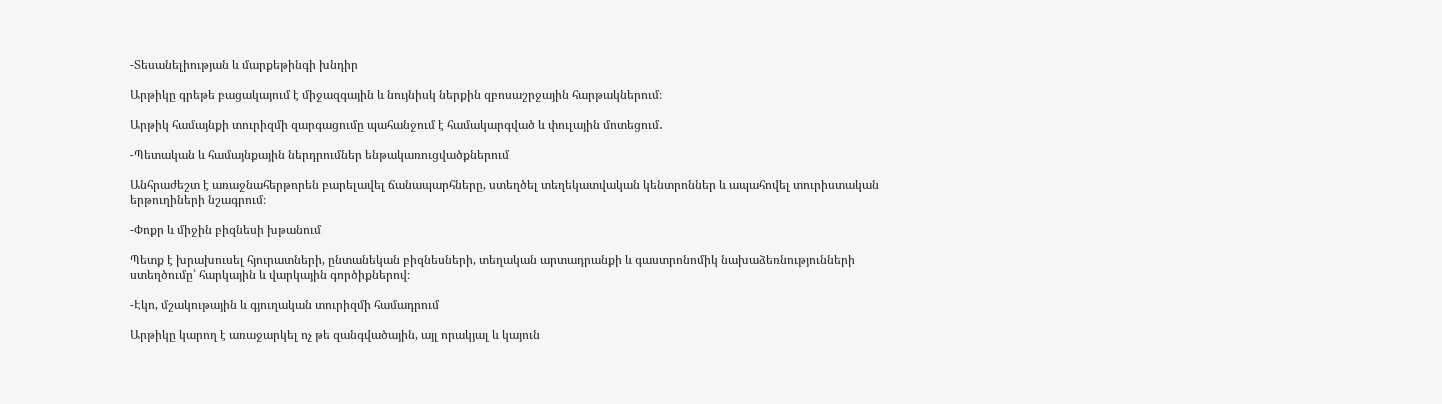-Տեսանելիության և մարքեթինգի խնդիր

Արթիկը գրեթե բացակայում է միջազգային և նույնիսկ ներքին զբոսաշրջային հարթակներում։

Արթիկ համայնքի տուրիզմի զարգացումը պահանջում է համակարգված և փուլային մոտեցում․

-Պետական և համայնքային ներդրումներ ենթակառուցվածքներում

Անհրաժեշտ է առաջնահերթորեն բարելավել ճանապարհները, ստեղծել տեղեկատվական կենտրոններ և ապահովել տուրիստական երթուղիների նշագրում։

-Փոքր և միջին բիզնեսի խթանում

Պետք է խրախուսել հյուրատների, ընտանեկան բիզնեսների, տեղական արտադրանքի և գաստրոնոմիկ նախաձեռնությունների ստեղծումը՝ հարկային և վարկային գործիքներով։

-Էկո, մշակութային և գյուղական տուրիզմի համադրում

Արթիկը կարող է առաջարկել ոչ թե զանգվածային, այլ որակյալ և կայուն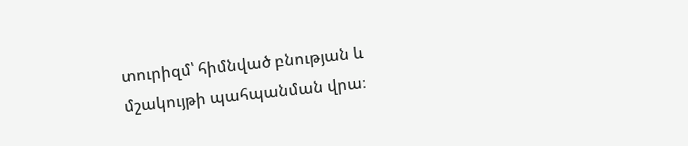տուրիզմ՝ հիմնված բնության և մշակույթի պահպանման վրա։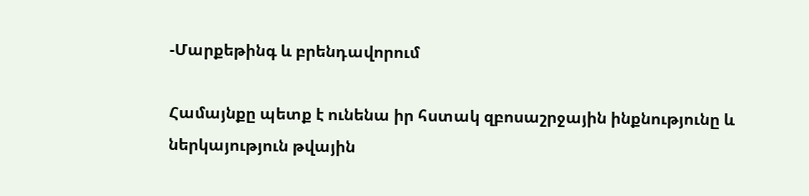-Մարքեթինգ և բրենդավորում

Համայնքը պետք է ունենա իր հստակ զբոսաշրջային ինքնությունը և ներկայություն թվային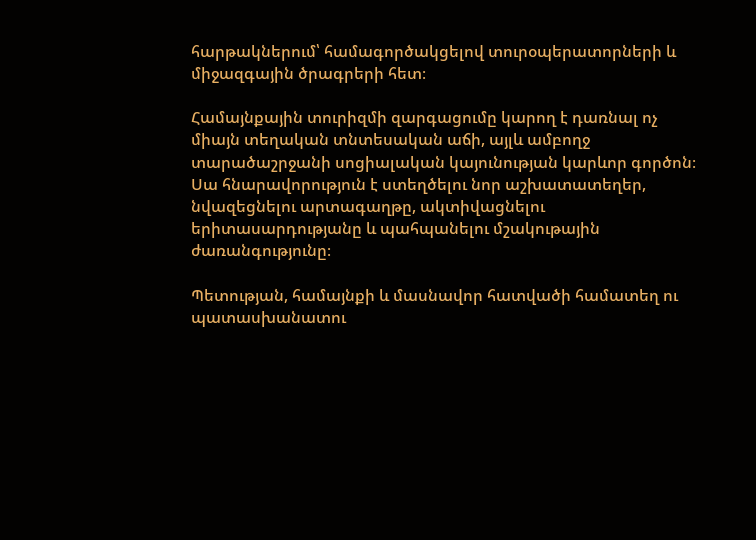հարթակներում՝ համագործակցելով տուրօպերատորների և միջազգային ծրագրերի հետ։

Համայնքային տուրիզմի զարգացումը կարող է դառնալ ոչ միայն տեղական տնտեսական աճի, այլև ամբողջ տարածաշրջանի սոցիալական կայունության կարևոր գործոն։ Սա հնարավորություն է ստեղծելու նոր աշխատատեղեր, նվազեցնելու արտագաղթը, ակտիվացնելու երիտասարդությանը և պահպանելու մշակութային ժառանգությունը։

Պետության, համայնքի և մասնավոր հատվածի համատեղ ու պատասխանատու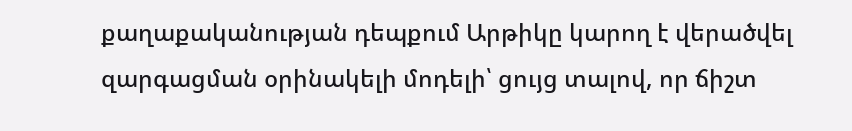քաղաքականության դեպքում Արթիկը կարող է վերածվել զարգացման օրինակելի մոդելի՝ ցույց տալով, որ ճիշտ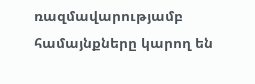ռազմավարությամբ համայնքները կարող են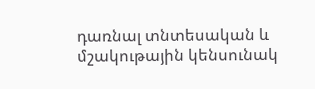դառնալ տնտեսական և մշակութային կենսունակ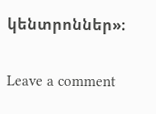կենտրոններ»։

Leave a comment